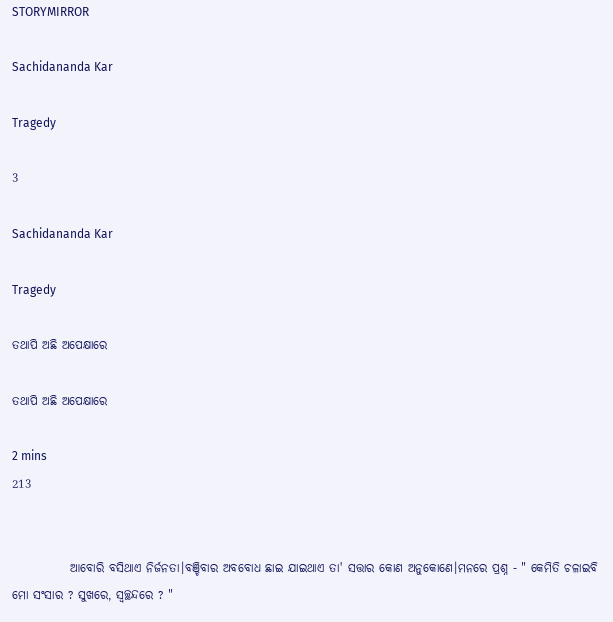STORYMIRROR

Sachidananda Kar

Tragedy

3

Sachidananda Kar

Tragedy

ତଥାପି ଅଛି ଅପେକ୍ଷାରେ

ତଥାପି ଅଛି ଅପେକ୍ଷାରେ

2 mins
213


            ଆବୋରି ବସିଥାଏ ନିର୍ଜନତା।ବଞ୍ଚିବାର ଅବବୋଧ ଛାଇ ଯାଇଥାଏ ତା' ସତ୍ତାର କୋଣ ଅନୁକୋଣେ।ମନରେ ପ୍ରଶ୍ନ - " କେମିତି ଚଳାଇବି ମୋ ସଂସାର ? ସୁଖରେ, ସ୍ୱଚ୍ଛନ୍ଦରେ ? "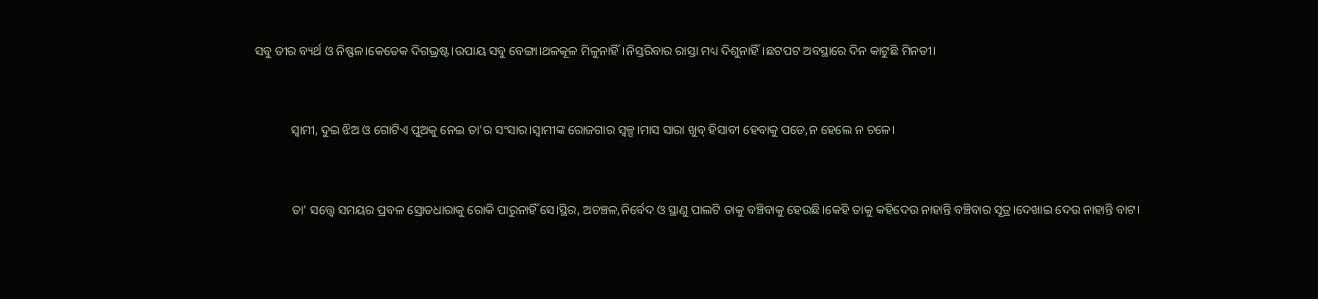ସବୁ ତୀର ବ୍ୟର୍ଥ ଓ ନିଷ୍ଫଳ।କେତେକ ଦିଗଭ୍ରଷ୍ଟ।ଉପାୟ ସବୁ ବେଙ୍ଗା।ଥଳକୂଳ ମିଳୁନାହିଁ।ନିସ୍ତରିବାର ରାସ୍ତା ମଧ୍ୟ ଦିଶୁନାହିଁ।ଛଟପଟ ଅବସ୍ଥାରେ ଦିନ କାଟୁଛି ମିନତୀ।


            ସ୍ୱାମୀ, ଦୁଇ ଝିଅ ଓ ଗୋଟିଏ ପୁଅକୁ ନେଇ ତା'ର ସଂସାର।ସ୍ୱାମୀଙ୍କ ରୋଜଗାର ସ୍ୱଳ୍ପ।ମାସ ସାରା ଖୁବ୍ ହିସାବୀ ହେବାକୁ ପଡେ,ନ ହେଲେ ନ ଚଳେ।


            ତା' ସତ୍ତ୍ୱେ ସମୟର ପ୍ରବଳ ସ୍ରୋତଧାରାକୁ ରୋକି ପାରୁନାହିଁ ସେ।ସ୍ଥିର, ଅଚଞ୍ଚଳ,ନିର୍ବେଦ ଓ ସ୍ଥାଣୁ ପାଲଟି ତାକୁ ବଞ୍ଚିବାକୁ ହେଉଛି।କେହି ତାକୁ କହିଦେଉ ନାହାନ୍ତି ବଞ୍ଚିବାର ସୂତ୍ର।ଦେଖାଇ ଦେଉ ନାହାନ୍ତି ବାଟ।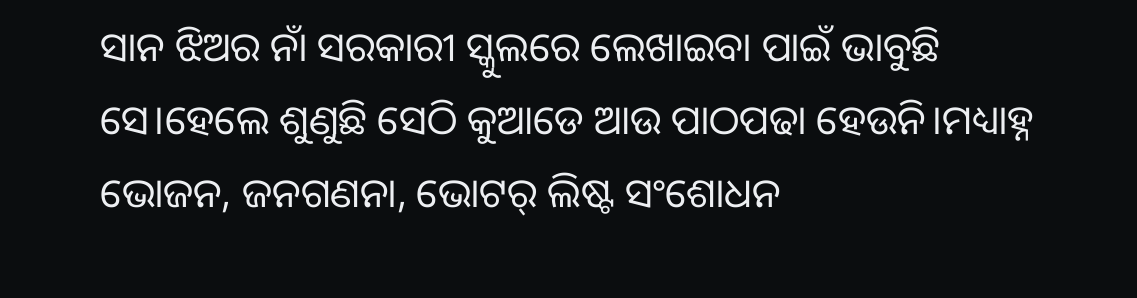ସାନ ଝିଅର ନାଁ ସରକାରୀ ସ୍କୁଲରେ ଲେଖାଇବା ପାଇଁ ଭାବୁଛି ସେ।ହେଲେ ଶୁଣୁଛି ସେଠି କୁଆଡେ ଆଉ ପାଠପଢା ହେଉନି।ମଧ୍ୟାହ୍ନ ଭୋଜନ, ଜନଗଣନା, ଭୋଟର୍ ଲିଷ୍ଟ ସଂଶୋଧନ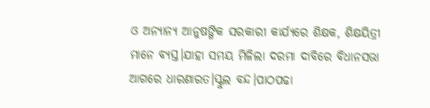ଓ ଅନ୍ୟାନ୍ୟ ଆନୁଷଙ୍ଗିକ ସରକାରୀ କାର୍ଯ୍ୟରେ ଶିକ୍ଷକ, ଶିକ୍ଷୟିତ୍ରୀ ମାନେ ବ୍ୟସ୍ତ।ଯାହା ସମୟ ମିଳିଲା ଦରମା ଦାବିରେ ବିଧାନସଭା ଆଗରେ ଧାରଣାରତ।ସ୍କୁଲ ବନ୍ଦ।ପାଠପଢା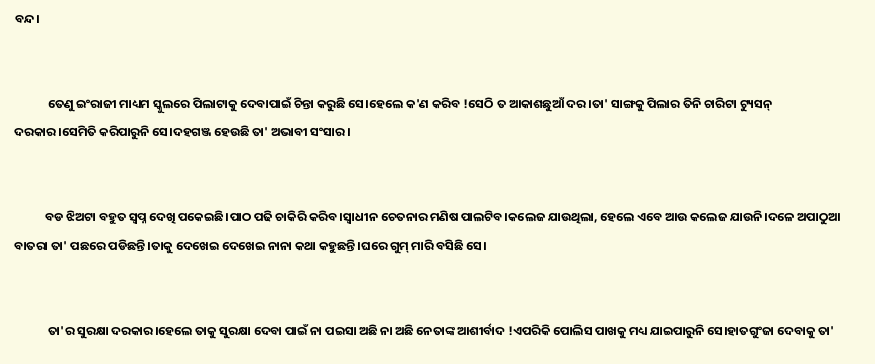ବନ୍ଦ।


            ତେଣୁ ଇଂରାଜୀ ମାଧ୍ୟମ ସ୍କୁଲରେ ପିଲାଟାକୁ ଦେବାପାଇଁ ଚିନ୍ତା କରୁଛି ସେ।ହେଲେ କ'ଣ କରିବ !ସେଠି ତ ଆକାଶଛୁଆଁ ଦର।ତା' ସାଙ୍ଗକୁ ପିଲାର ତିନି ଚାରିଟା ଟ୍ୟୁସନ୍ ଦରକାର।ସେମିତି କରିପାରୁନି ସେ।ଦହଗଞ୍ଜ ହେଉଛି ତା' ଅଭାବୀ ସଂସାର।


           ବଡ ଝିଅଟା ବହୁତ ସ୍ୱପ୍ନ ଦେଖି ପକେଇଛି।ପାଠ ପଢି ଚାକିରି କରିବ।ସ୍ୱାଧୀନ ଚେତନାର ମଣିଷ ପାଲଟିବ।କଲେଜ ଯାଉଥିଲା, ହେଲେ ଏବେ ଆଉ କଲେଜ ଯାଉନି।ଦଳେ ଅପାଠୁଆ ବାତରା ତା' ପଛରେ ପଡିଛନ୍ତି।ତାକୁ ଦେଖେଇ ଦେଖେଇ ନାନା କଥା କହୁଛନ୍ତି।ଘରେ ଗୁମ୍ ମାରି ବସିଛି ସେ।


            ତା'ର ସୁରକ୍ଷା ଦରକାର।ହେଲେ ତାକୁ ସୁରକ୍ଷା ଦେବା ପାଇଁ ନା ପଇସା ଅଛି ନା ଅଛି ନେତାଙ୍କ ଆଶୀର୍ବାଦ !ଏପରିକି ପୋଲିସ ପାଖକୁ ମଧ୍ୟ ଯାଇପାରୁନି ସେ।ହାତଗୁଂଜା ଦେବାକୁ ତା'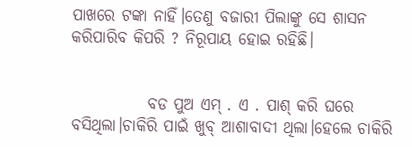ପାଖରେ ଟଙ୍କା ନାହିଁ।ତେଣୁ ବଜାରୀ ପିଲାଙ୍କୁ ସେ ଶାସନ କରିପାରିବ କିପରି ? ନିରୂପାୟ ହୋଇ ରହିଛି।


            ବଡ ପୁଅ ଏମ୍ . ଏ . ପାଶ୍ କରି ଘରେ ବସିଥିଲା।ଚାକିରି ପାଇଁ ଖୁବ୍ ଆଶାବାଦୀ ଥିଲା।ହେଲେ ଚାକିରି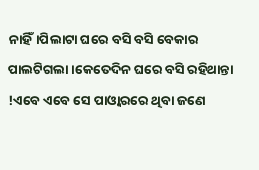ନାହିଁ।ପିଲାଟା ଘରେ ବସି ବସି ବେକାର ପାଲଟିଗଲା।କେତେଦିନ ଘରେ ବସି ରହିଥାନ୍ତା !ଏବେ ଏବେ ସେ ପାଓ୍ୱାରରେ ଥିବା ଜଣେ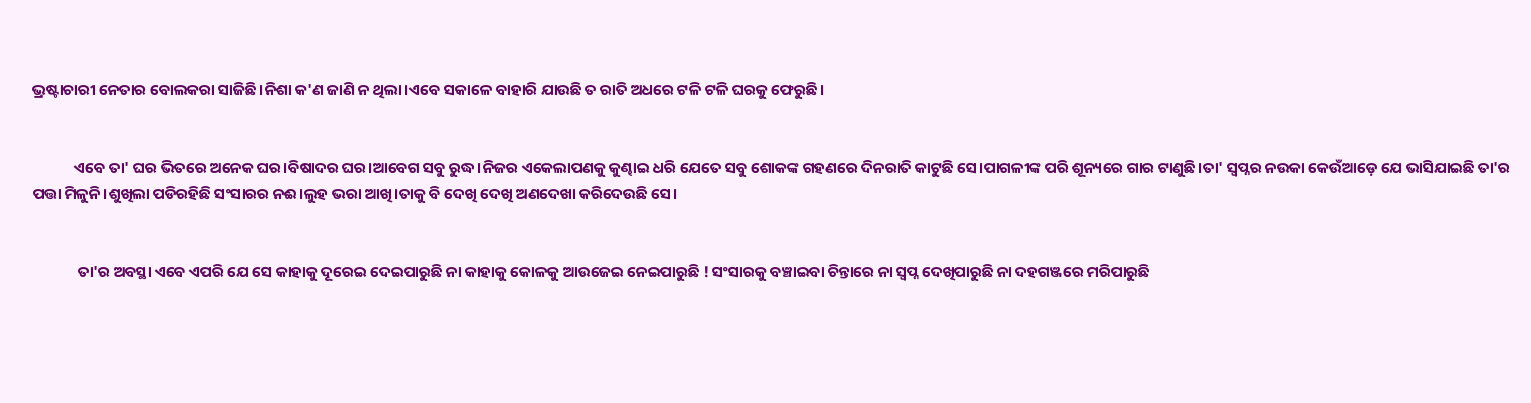ଭ୍ରଷ୍ଟାଚାରୀ ନେତାର ବୋଲକରା ସାଜିଛି।ନିଶା କ'ଣ ଜାଣି ନ ଥିଲା।ଏବେ ସକାଳେ ବାହାରି ଯାଉଛି ତ ରାତି ଅଧରେ ଟଳି ଟଳି ଘରକୁ ଫେରୁଛି।


            ଏବେ ତା' ଘର ଭିତରେ ଅନେକ ଘର।ବିଷାଦର ଘର।ଆବେଗ ସବୁ ରୁଦ୍ଧ।ନିଜର ଏକେଲାପଣକୁ କୁଣ୍ଢାଇ ଧରି ଯେତେ ସବୁ ଶୋକଙ୍କ ଗହଣରେ ଦିନରାତି କାଟୁଛି ସେ।ପାଗଳୀଙ୍କ ପରି ଶୂନ୍ୟରେ ଗାର ଟାଣୁଛି।ତା' ସ୍ୱପ୍ନର ନଉକା କେଉଁଆଡ଼େ ଯେ ଭାସିଯାଇଛି ତା'ର ପତ୍ତା ମିଳୁନି।ଶୁଖିଲା ପଡିରହିଛି ସଂସାରର ନଈ।ଲୁହ ଭରା ଆଖି।ତାକୁ ବି ଦେଖି ଦେଖି ଅଣଦେଖା କରିଦେଉଛି ସେ।


             ତା'ର ଅବସ୍ଥା ଏବେ ଏପରି ଯେ ସେ କାହାକୁ ଦୂରେଇ ଦେଇପାରୁଛି ନା କାହାକୁ କୋଳକୁ ଆଉଜେଇ ନେଇପାରୁଛି ! ସଂସାରକୁ ବଞ୍ଚାଇବା ଚିନ୍ତାରେ ନା ସ୍ୱପ୍ନ ଦେଖିପାରୁଛି ନା ଦହଗଞ୍ଜରେ ମରିପାରୁଛି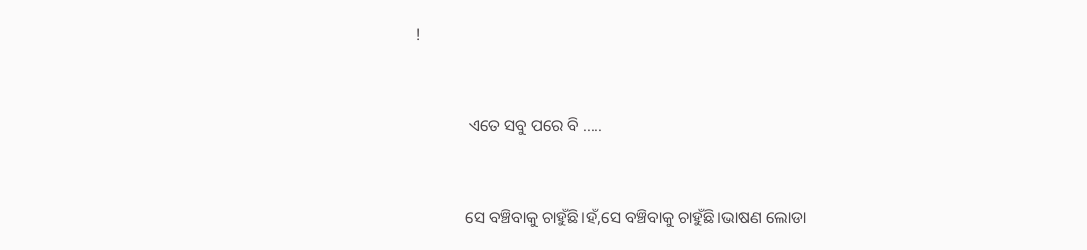!


             ଏତେ ସବୁ ପରେ ବି .....


            ସେ ବଞ୍ଚିବାକୁ ଚାହୁଁଛି।ହଁ,ସେ ବଞ୍ଚିବାକୁ ଚାହୁଁଛି।ଭାଷଣ ଲୋଡା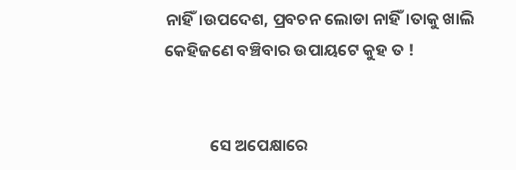ନାହିଁ।ଉପଦେଶ, ପ୍ରବଚନ ଲୋଡା ନାହିଁ।ତାକୁ ଖାଲି କେହିଜଣେ ବଞ୍ଚିବାର ଉପାୟଟେ କୁହ ତ !


            ସେ ଅପେକ୍ଷାରେ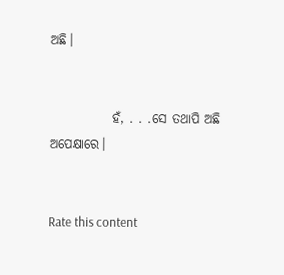ଅଛି।


            ହଁ, . . .ସେ ତଥାପି ଅଛି ଅପେକ୍ଷାରେ।


Rate this content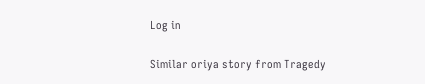Log in

Similar oriya story from Tragedy